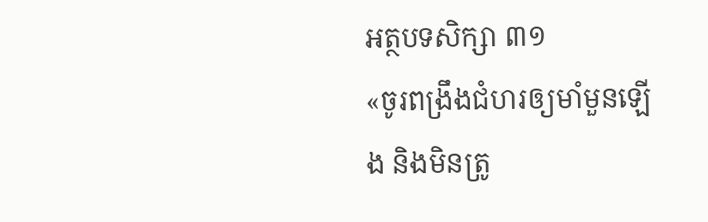អត្ថបទសិក្សា ៣១
«ចូរពង្រឹងជំហរឲ្យមាំមួនឡើង និងមិនត្រូ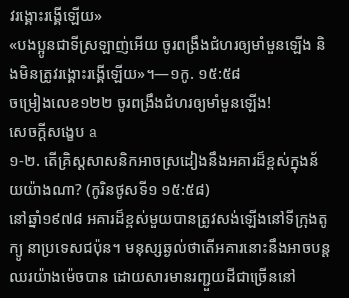វរង្គោះរង្គើឡើយ»
«បងប្អូនជាទីស្រឡាញ់អើយ ចូរពង្រឹងជំហរឲ្យមាំមួនឡើង និងមិនត្រូវរង្គោះរង្គើឡើយ»។—១កូ. ១៥:៥៨
ចម្រៀងលេខ១២២ ចូរពង្រឹងជំហរឲ្យមាំមួនឡើង!
សេចក្ដីសង្ខេប a
១-២. តើគ្រិស្តសាសនិកអាចស្រដៀងនឹងអគារដ៏ខ្ពស់ក្នុងន័យយ៉ាងណា? (កូរិនថូសទី១ ១៥:៥៨)
នៅឆ្នាំ១៩៧៨ អគារដ៏ខ្ពស់មួយបានត្រូវសង់ឡើងនៅទីក្រុងតូក្យូ នាប្រទេសជប៉ុន។ មនុស្សឆ្ងល់ថាតើអគារនោះនឹងអាចបន្តឈរយ៉ាងម៉េចបាន ដោយសារមានរញ្ជួយដីជាច្រើននៅ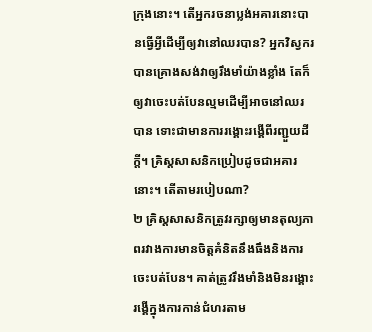ក្រុងនោះ។ តើអ្នករចនាប្លង់អគារនោះបានធ្វើអ្វីដើម្បីឲ្យវានៅឈរបាន? អ្នកវិស្វករបានគ្រោងសង់វាឲ្យរឹងមាំយ៉ាងខ្លាំង តែក៏ឲ្យវាចេះបត់បែនល្មមដើម្បីអាចនៅឈរបាន ទោះជាមានការរង្គោះរង្គើពីរញ្ជួយដីក្ដី។ គ្រិស្តសាសនិកប្រៀបដូចជាអគារនោះ។ តើតាមរបៀបណា?
២ គ្រិស្តសាសនិកត្រូវរក្សាឲ្យមានតុល្យភាពរវាងការមានចិត្តគំនិតនឹងធឹងនិងការចេះបត់បែន។ គាត់ត្រូវរឹងមាំនិងមិនរង្គោះរង្គើក្នុងការកាន់ជំហរតាម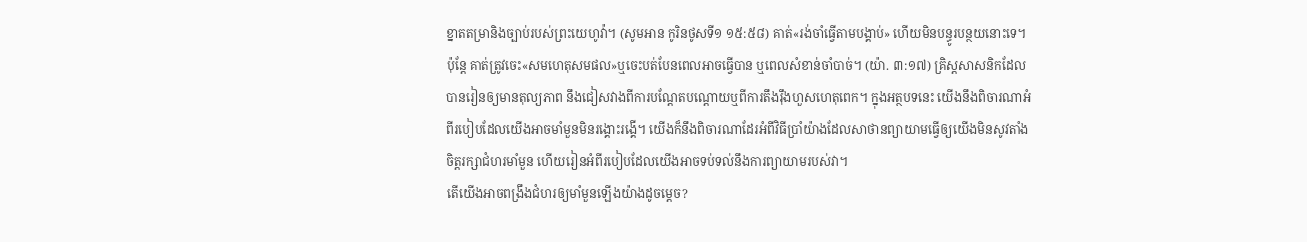ខ្នាតតម្រានិងច្បាប់របស់ព្រះយេហូវ៉ា។ (សូមអាន កូរិនថូសទី១ ១៥:៥៨) គាត់«រង់ចាំធ្វើតាមបង្គាប់» ហើយមិនបន្ធូរបន្ថយនោះទេ។ ប៉ុន្តែ គាត់ត្រូវចេះ«សមហេតុសមផល»ឬចេះបត់បែនពេលអាចធ្វើបាន ឬពេលសំខាន់ចាំបាច់។ (យ៉ា. ៣:១៧) គ្រិស្តសាសនិកដែលបានរៀនឲ្យមានតុល្យភាព នឹងជៀសវាងពីការបណ្ដែតបណ្ដោយឬពីការតឹងរ៉ឹងហួសហេតុពេក។ ក្នុងអត្ថបទនេះ យើងនឹងពិចារណាអំពីរបៀបដែលយើងអាចមាំមួនមិនរង្គោះរង្គើ។ យើងក៏នឹងពិចារណាដែរអំពីវិធីប្រាំយ៉ាងដែលសាថានព្យាយាមធ្វើឲ្យយើងមិនសូវតាំងចិត្តរក្សាជំហរមាំមួន ហើយរៀនអំពីរបៀបដែលយើងអាចទប់ទល់នឹងការព្យាយាមរបស់វា។
តើយើងអាចពង្រឹងជំហរឲ្យមាំមួនឡើងយ៉ាងដូចម្ដេច?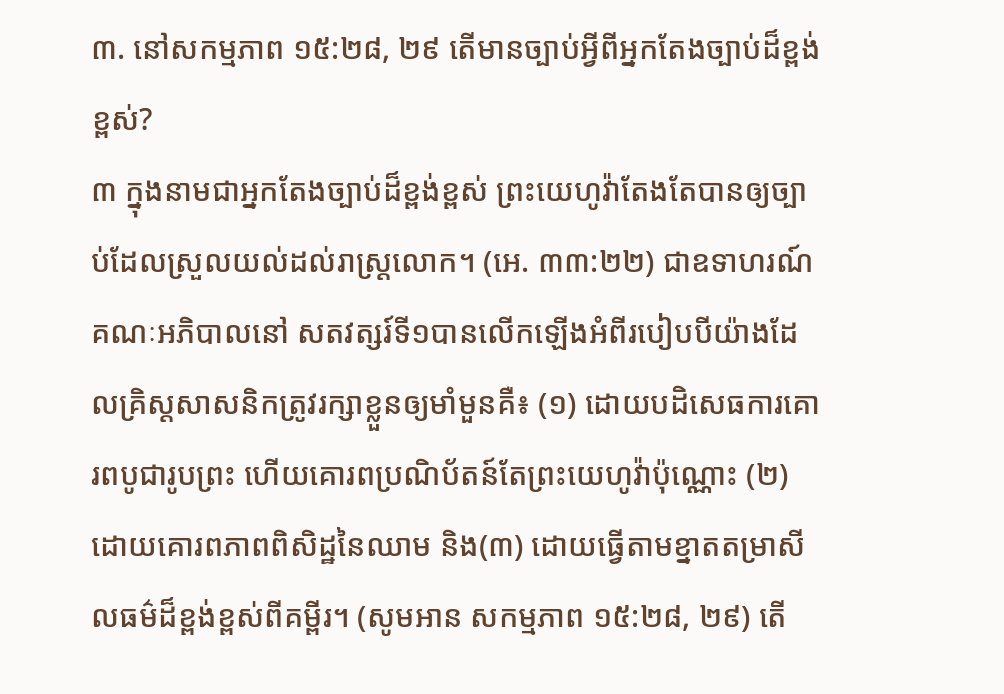៣. នៅសកម្មភាព ១៥:២៨, ២៩ តើមានច្បាប់អ្វីពីអ្នកតែងច្បាប់ដ៏ខ្ពង់ខ្ពស់?
៣ ក្នុងនាមជាអ្នកតែងច្បាប់ដ៏ខ្ពង់ខ្ពស់ ព្រះយេហូវ៉ាតែងតែបានឲ្យច្បាប់ដែលស្រួលយល់ដល់រាស្ត្រលោក។ (អេ. ៣៣:២២) ជាឧទាហរណ៍ គណៈអភិបាលនៅ សតវត្សរ៍ទី១បានលើកឡើងអំពីរបៀបបីយ៉ាងដែលគ្រិស្តសាសនិកត្រូវរក្សាខ្លួនឲ្យមាំមួនគឺ៖ (១) ដោយបដិសេធការគោរពបូជារូបព្រះ ហើយគោរពប្រណិប័តន៍តែព្រះយេហូវ៉ាប៉ុណ្ណោះ (២) ដោយគោរពភាពពិសិដ្ឋនៃឈាម និង(៣) ដោយធ្វើតាមខ្នាតតម្រាសីលធម៌ដ៏ខ្ពង់ខ្ពស់ពីគម្ពីរ។ (សូមអាន សកម្មភាព ១៥:២៨, ២៩) តើ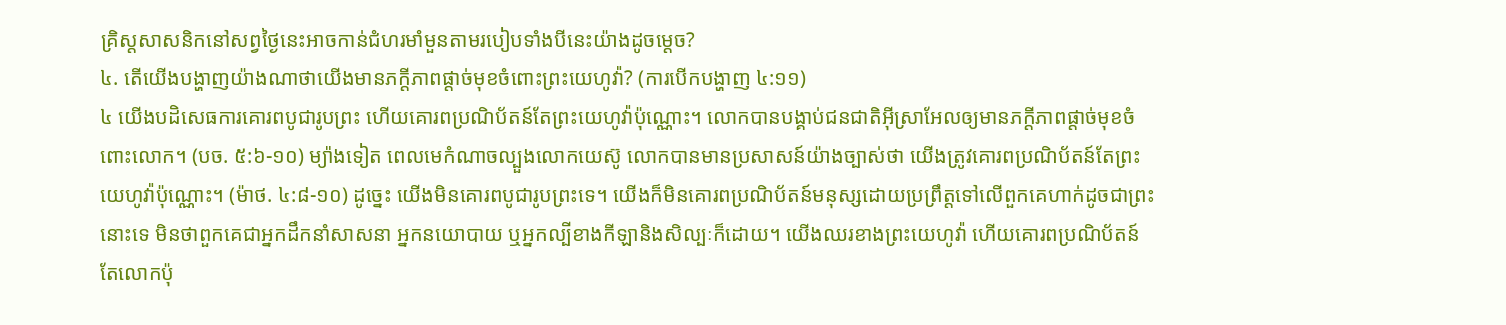គ្រិស្តសាសនិកនៅសព្វថ្ងៃនេះអាចកាន់ជំហរមាំមួនតាមរបៀបទាំងបីនេះយ៉ាងដូចម្ដេច?
៤. តើយើងបង្ហាញយ៉ាងណាថាយើងមានភក្ដីភាពផ្ដាច់មុខចំពោះព្រះយេហូវ៉ា? (ការបើកបង្ហាញ ៤:១១)
៤ យើងបដិសេធការគោរពបូជារូបព្រះ ហើយគោរពប្រណិប័តន៍តែព្រះយេហូវ៉ាប៉ុណ្ណោះ។ លោកបានបង្គាប់ជនជាតិអ៊ីស្រាអែលឲ្យមានភក្ដីភាពផ្ដាច់មុខចំពោះលោក។ (បច. ៥:៦-១០) ម្យ៉ាងទៀត ពេលមេកំណាចល្បួងលោកយេស៊ូ លោកបានមានប្រសាសន៍យ៉ាងច្បាស់ថា យើងត្រូវគោរពប្រណិប័តន៍តែព្រះយេហូវ៉ាប៉ុណ្ណោះ។ (ម៉ាថ. ៤:៨-១០) ដូច្នេះ យើងមិនគោរពបូជារូបព្រះទេ។ យើងក៏មិនគោរពប្រណិប័តន៍មនុស្សដោយប្រព្រឹត្តទៅលើពួកគេហាក់ដូចជាព្រះនោះទេ មិនថាពួកគេជាអ្នកដឹកនាំសាសនា អ្នកនយោបាយ ឬអ្នកល្បីខាងកីឡានិងសិល្បៈក៏ដោយ។ យើងឈរខាងព្រះយេហូវ៉ា ហើយគោរពប្រណិប័តន៍តែលោកប៉ុ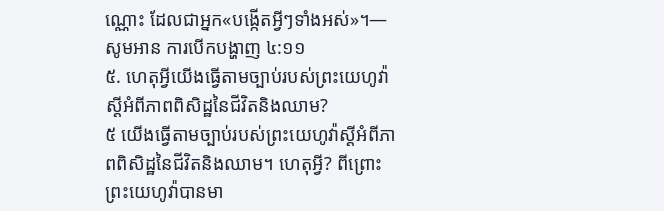ណ្ណោះ ដែលជាអ្នក«បង្កើតអ្វីៗទាំងអស់»។—សូមអាន ការបើកបង្ហាញ ៤:១១
៥. ហេតុអ្វីយើងធ្វើតាមច្បាប់របស់ព្រះយេហូវ៉ាស្ដីអំពីភាពពិសិដ្ឋនៃជីវិតនិងឈាម?
៥ យើងធ្វើតាមច្បាប់របស់ព្រះយេហូវ៉ាស្ដីអំពីភាពពិសិដ្ឋនៃជីវិតនិងឈាម។ ហេតុអ្វី? ពីព្រោះព្រះយេហូវ៉ាបានមា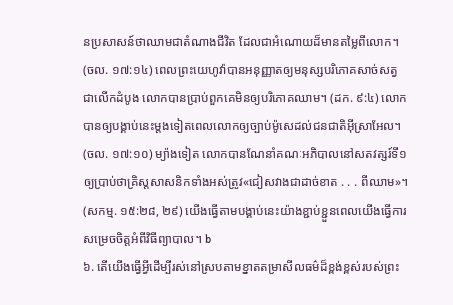នប្រសាសន៍ថាឈាមជាតំណាងជីវិត ដែលជាអំណោយដ៏មានតម្លៃពីលោក។ (ចល. ១៧:១៤) ពេលព្រះយេហូវ៉ាបានអនុញ្ញាតឲ្យមនុស្សបរិភោគសាច់សត្វជាលើកដំបូង លោកបានប្រាប់ពួកគេមិនឲ្យបរិភោគឈាម។ (ដក. ៩:៤) លោកបានឲ្យបង្គាប់នេះម្ដងទៀតពេលលោកឲ្យច្បាប់ម៉ូសេដល់ជនជាតិអ៊ីស្រាអែល។ (ចល. ១៧:១០) ម្យ៉ាងទៀត លោកបានណែនាំគណៈអភិបាលនៅសតវត្សរ៍ទី១ឲ្យប្រាប់ថាគ្រិស្តសាសនិកទាំងអស់ត្រូវ«ជៀសវាងជាដាច់ខាត . . . ពីឈាម»។ (សកម្ម. ១៥:២៨, ២៩) យើងធ្វើតាមបង្គាប់នេះយ៉ាងខ្ជាប់ខ្ជួនពេលយើងធ្វើការសម្រេចចិត្តអំពីវិធីព្យាបាល។ b
៦. តើយើងធ្វើអ្វីដើម្បីរស់នៅស្របតាមខ្នាតតម្រាសីលធម៌ដ៏ខ្ពង់ខ្ពស់របស់ព្រះ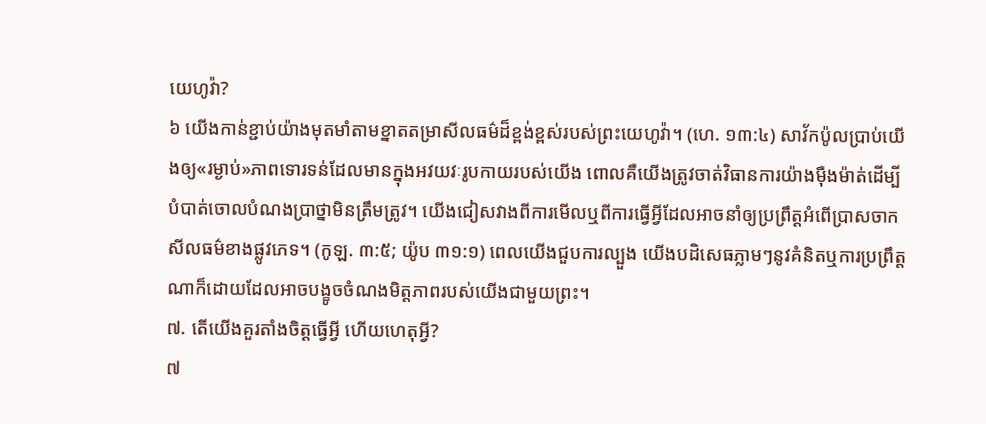យេហូវ៉ា?
៦ យើងកាន់ខ្ជាប់យ៉ាងមុតមាំតាមខ្នាតតម្រាសីលធម៌ដ៏ខ្ពង់ខ្ពស់របស់ព្រះយេហូវ៉ា។ (ហេ. ១៣:៤) សាវ័កប៉ូលប្រាប់យើងឲ្យ«រម្ងាប់»ភាពទោរទន់ដែលមានក្នុងអវយវៈរូបកាយរបស់យើង ពោលគឺយើងត្រូវចាត់វិធានការយ៉ាងម៉ឺងម៉ាត់ដើម្បីបំបាត់ចោលបំណងប្រាថ្នាមិនត្រឹមត្រូវ។ យើងជៀសវាងពីការមើលឬពីការធ្វើអ្វីដែលអាចនាំឲ្យប្រព្រឹត្តអំពើប្រាសចាកសីលធម៌ខាងផ្លូវភេទ។ (កូឡ. ៣:៥; យ៉ូប ៣១:១) ពេលយើងជួបការល្បួង យើងបដិសេធភ្លាមៗនូវគំនិតឬការប្រព្រឹត្តណាក៏ដោយដែលអាចបង្ខូចចំណងមិត្តភាពរបស់យើងជាមួយព្រះ។
៧. តើយើងគួរតាំងចិត្តធ្វើអ្វី ហើយហេតុអ្វី?
៧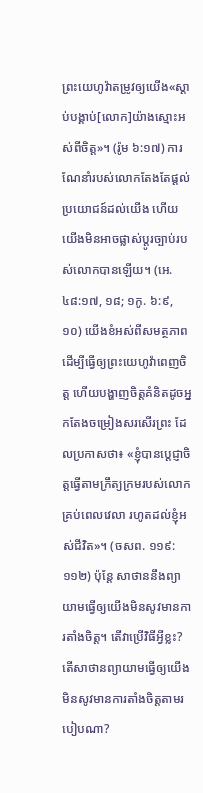ព្រះយេហូវ៉ាតម្រូវឲ្យយើង«ស្ដាប់បង្គាប់[លោក]យ៉ាងស្មោះអស់ពីចិត្ត»។ (រ៉ូម ៦:១៧) ការណែនាំរបស់លោកតែងតែផ្ដល់ប្រយោជន៍ដល់យើង ហើយយើងមិនអាចផ្លាស់ប្ដូរច្បាប់របស់លោកបានឡើយ។ (អេ. ៤៨:១៧, ១៨; ១កូ. ៦:៩, ១០) យើងខំអស់ពីសមត្ថភាពដើម្បីធ្វើឲ្យព្រះយេហូវ៉ាពេញចិត្ត ហើយបង្ហាញចិត្តគំនិតដូចអ្នកតែងចម្រៀងសរសើរព្រះ ដែលប្រកាសថា៖ «ខ្ញុំបានប្ដេជ្ញាចិត្តធ្វើតាមក្រឹត្យក្រមរបស់លោក គ្រប់ពេលវេលា រហូតដល់ខ្ញុំអស់ជីវិត»។ (ចសព. ១១៩:១១២) ប៉ុន្តែ សាថាននឹងព្យាយាមធ្វើឲ្យយើងមិនសូវមានការតាំងចិត្ត។ តើវាប្រើវិធីអ្វីខ្លះ?
តើសាថានព្យាយាមធ្វើឲ្យយើងមិនសូវមានការតាំងចិត្តតាមរបៀបណា?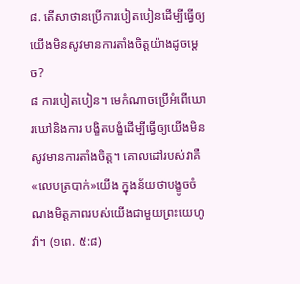៨. តើសាថានប្រើការបៀតបៀនដើម្បីធ្វើឲ្យយើងមិនសូវមានការតាំងចិត្តយ៉ាងដូចម្ដេច?
៨ ការបៀតបៀន។ មេកំណាចប្រើអំពើឃោរឃៅនិងការ បង្ខិតបង្ខំដើម្បីធ្វើឲ្យយើងមិនសូវមានការតាំងចិត្ត។ គោលដៅរបស់វាគឺ«លេបត្របាក់»យើង ក្នុងន័យថាបង្ខូចចំណងមិត្តភាពរបស់យើងជាមួយព្រះយេហូវ៉ា។ (១ពេ. ៥:៨)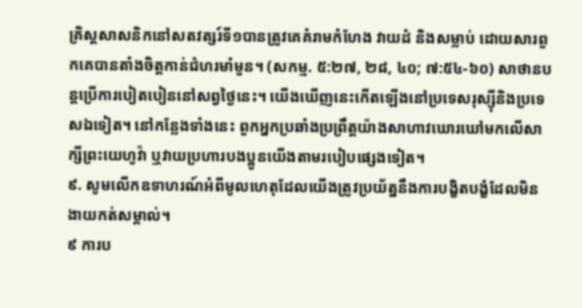គ្រិស្តសាសនិកនៅសតវត្សរ៍ទី១បានត្រូវគេគំរាមកំហែង វាយដំ និងសម្លាប់ ដោយសារពួកគេបានតាំងចិត្តកាន់ជំហរមាំមួន។ (សកម្ម. ៥:២៧, ២៨, ៤០; ៧:៥៤-៦០) សាថានបន្តប្រើការបៀតបៀននៅសព្វថ្ងៃនេះ។ យើងឃើញនេះកើតឡើងនៅប្រទេសរុស្ស៊ីនិងប្រទេសឯទៀត។ នៅកន្លែងទាំងនេះ ពួកអ្នកប្រឆាំងប្រព្រឹត្តយ៉ាងសាហាវឃោរឃៅមកលើសាក្សីព្រះយេហូវ៉ា ឬវាយប្រហារបងប្អូនយើងតាមរបៀបផ្សេងទៀត។
៩. សូមលើកឧទាហរណ៍អំពីមូលហេតុដែលយើងត្រូវប្រយ័ត្ននឹងការបង្ខិតបង្ខំដែលមិនងាយកត់សម្គាល់។
៩ ការប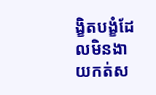ង្ខិតបង្ខំដែលមិនងាយកត់ស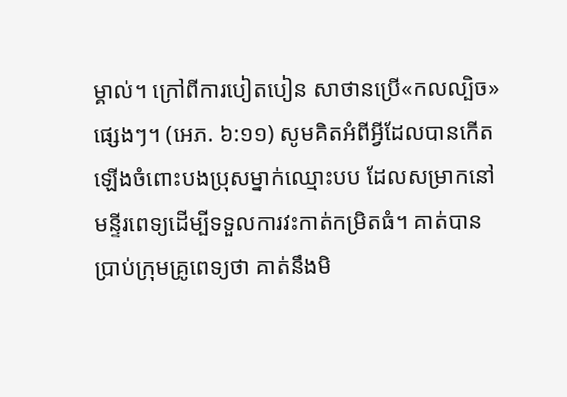ម្គាល់។ ក្រៅពីការបៀតបៀន សាថានប្រើ«កលល្បិច»ផ្សេងៗ។ (អេភ. ៦:១១) សូមគិតអំពីអ្វីដែលបានកើតឡើងចំពោះបងប្រុសម្នាក់ឈ្មោះបប ដែលសម្រាកនៅមន្ទីរពេទ្យដើម្បីទទួលការវះកាត់កម្រិតធំ។ គាត់បានប្រាប់ក្រុមគ្រូពេទ្យថា គាត់នឹងមិ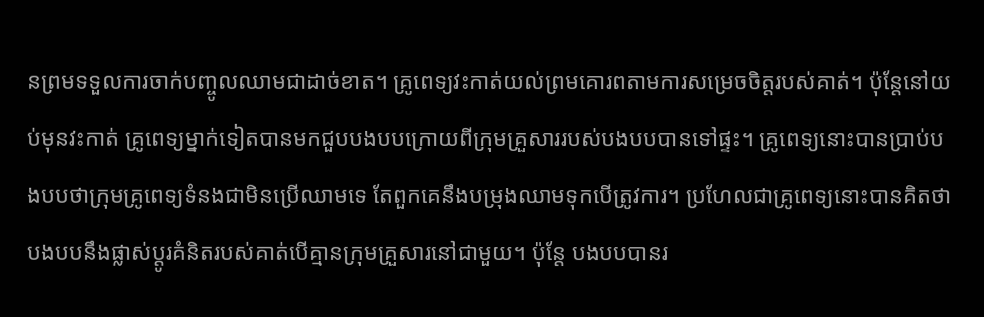នព្រមទទួលការចាក់បញ្ចូលឈាមជាដាច់ខាត។ គ្រូពេទ្យវះកាត់យល់ព្រមគោរពតាមការសម្រេចចិត្តរបស់គាត់។ ប៉ុន្តែនៅយប់មុនវះកាត់ គ្រូពេទ្យម្នាក់ទៀតបានមកជួបបងបបក្រោយពីក្រុមគ្រួសាររបស់បងបបបានទៅផ្ទះ។ គ្រូពេទ្យនោះបានប្រាប់បងបបថាក្រុមគ្រូពេទ្យទំនងជាមិនប្រើឈាមទេ តែពួកគេនឹងបម្រុងឈាមទុកបើត្រូវការ។ ប្រហែលជាគ្រូពេទ្យនោះបានគិតថាបងបបនឹងផ្លាស់ប្ដូរគំនិតរបស់គាត់បើគ្មានក្រុមគ្រួសារនៅជាមួយ។ ប៉ុន្តែ បងបបបានរ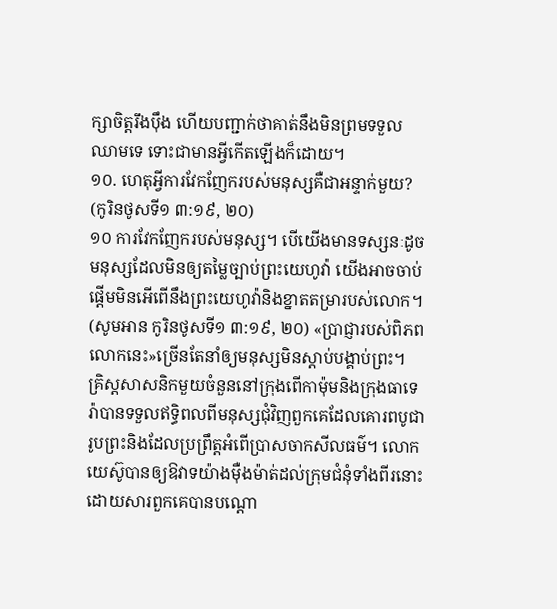ក្សាចិត្តរឹងប៉ឹង ហើយបញ្ជាក់ថាគាត់នឹងមិនព្រមទទួលឈាមទេ ទោះជាមានអ្វីកើតឡើងក៏ដោយ។
១០. ហេតុអ្វីការវែកញែករបស់មនុស្សគឺជាអន្ទាក់មួយ? (កូរិនថូសទី១ ៣:១៩, ២០)
១០ ការវែកញែករបស់មនុស្ស។ បើយើងមានទស្សនៈដូចមនុស្សដែលមិនឲ្យតម្លៃច្បាប់ព្រះយេហូវ៉ា យើងអាចចាប់ផ្ដើមមិនអើពើនឹងព្រះយេហូវ៉ានិងខ្នាតតម្រារបស់លោក។ (សូមអាន កូរិនថូសទី១ ៣:១៩, ២០) «ប្រាជ្ញារបស់ពិភពលោកនេះ»ច្រើនតែនាំឲ្យមនុស្សមិនស្ដាប់បង្គាប់ព្រះ។ គ្រិស្តសាសនិកមួយចំនួននៅក្រុងពើកាម៉ុមនិងក្រុងធាទេរ៉ាបានទទួលឥទ្ធិពលពីមនុស្សជុំវិញពួកគេដែលគោរពបូជារូបព្រះនិងដែលប្រព្រឹត្តអំពើប្រាសចាកសីលធម៌។ លោកយេស៊ូបានឲ្យឱវាទយ៉ាងម៉ឺងម៉ាត់ដល់ក្រុមជំនុំទាំងពីរនោះ ដោយសារពួកគេបានបណ្ដោ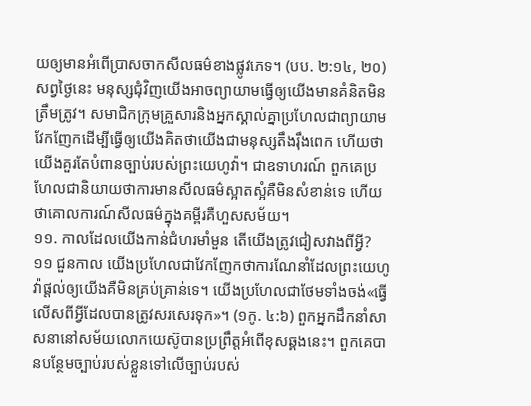យឲ្យមានអំពើប្រាសចាកសីលធម៌ខាងផ្លូវភេទ។ (បប. ២:១៤, ២០) សព្វថ្ងៃនេះ មនុស្សជុំវិញយើងអាចព្យាយាមធ្វើឲ្យយើងមានគំនិតមិនត្រឹមត្រូវ។ សមាជិកក្រុមគ្រួសារនិងអ្នកស្គាល់គ្នាប្រហែលជាព្យាយាមវែកញែកដើម្បីធ្វើឲ្យយើងគិតថាយើងជាមនុស្សតឹងរ៉ឹងពេក ហើយថាយើងគួរតែបំពានច្បាប់របស់ព្រះយេហូវ៉ា។ ជាឧទាហរណ៍ ពួកគេប្រហែលជានិយាយថាការមានសីលធម៌ស្អាតស្អំគឺមិនសំខាន់ទេ ហើយថាគោលការណ៍សីលធម៌ក្នុងគម្ពីរគឺហួសសម័យ។
១១. កាលដែលយើងកាន់ជំហរមាំមួន តើយើងត្រូវជៀសវាងពីអ្វី?
១១ ជួនកាល យើងប្រហែលជាវែកញែកថាការណែនាំដែលព្រះយេហូវ៉ាផ្ដល់ឲ្យយើងគឺមិនគ្រប់គ្រាន់ទេ។ យើងប្រហែលជាថែមទាំងចង់«ធ្វើលើសពីអ្វីដែលបានត្រូវសរសេរទុក»។ (១កូ. ៤:៦) ពួកអ្នកដឹកនាំសាសនានៅសម័យលោកយេស៊ូបានប្រព្រឹត្តអំពើខុសឆ្គងនេះ។ ពួកគេបានបន្ថែមច្បាប់របស់ខ្លួនទៅលើច្បាប់របស់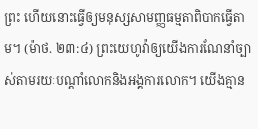ព្រះ ហើយនោះធ្វើឲ្យមនុស្សសាមញ្ញធម្មតាពិបាកធ្វើតាម។ (ម៉ាថ. ២៣:៤) ព្រះយេហូវ៉ាឲ្យយើងការណែនាំច្បាស់តាមរយៈបណ្ដាំលោកនិងអង្គការលោក។ យើងគ្មាន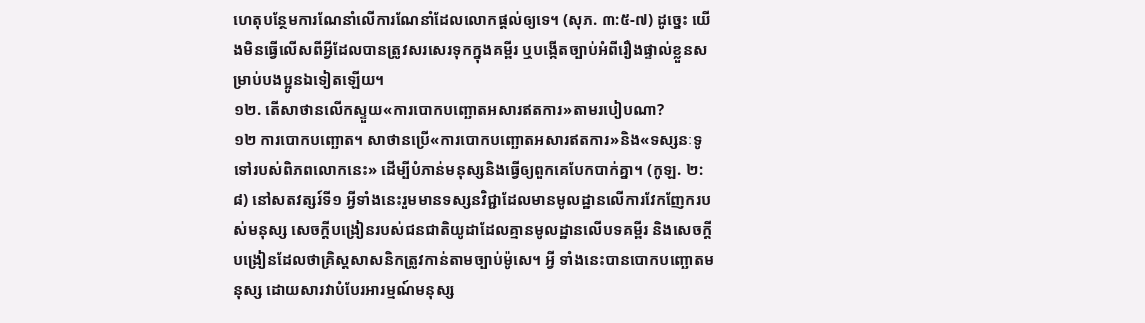ហេតុបន្ថែមការណែនាំលើការណែនាំដែលលោកផ្ដល់ឲ្យទេ។ (សុភ. ៣:៥-៧) ដូច្នេះ យើងមិនធ្វើលើសពីអ្វីដែលបានត្រូវសរសេរទុកក្នុងគម្ពីរ ឬបង្កើតច្បាប់អំពីរឿងផ្ទាល់ខ្លួនសម្រាប់បងប្អូនឯទៀតឡើយ។
១២. តើសាថានលើកស្ទួយ«ការបោកបញ្ឆោតអសារឥតការ»តាមរបៀបណា?
១២ ការបោកបញ្ឆោត។ សាថានប្រើ«ការបោកបញ្ឆោតអសារឥតការ»និង«ទស្សនៈទូទៅរបស់ពិភពលោកនេះ» ដើម្បីបំភាន់មនុស្សនិងធ្វើឲ្យពួកគេបែកបាក់គ្នា។ (កូឡ. ២:៨) នៅសតវត្សរ៍ទី១ អ្វីទាំងនេះរួមមានទស្សនវិជ្ជាដែលមានមូលដ្ឋានលើការវែកញែករបស់មនុស្ស សេចក្ដីបង្រៀនរបស់ជនជាតិយូដាដែលគ្មានមូលដ្ឋានលើបទគម្ពីរ និងសេចក្ដីបង្រៀនដែលថាគ្រិស្តសាសនិកត្រូវកាន់តាមច្បាប់ម៉ូសេ។ អ្វី ទាំងនេះបានបោកបញ្ឆោតមនុស្ស ដោយសារវាបំបែរអារម្មណ៍មនុស្ស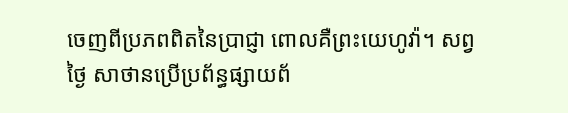ចេញពីប្រភពពិតនៃប្រាជ្ញា ពោលគឺព្រះយេហូវ៉ា។ សព្វថ្ងៃ សាថានប្រើប្រព័ន្ធផ្សាយព័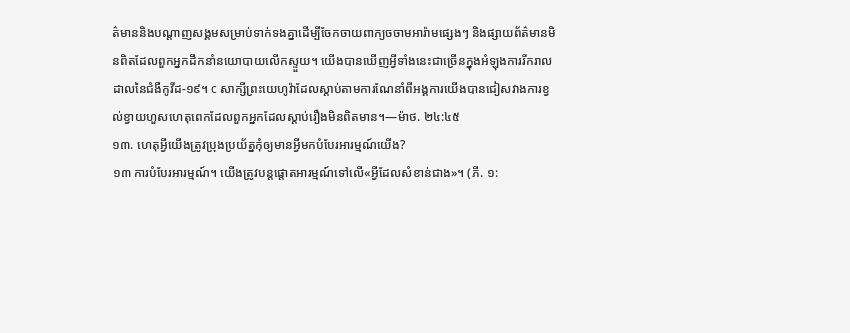ត៌មាននិងបណ្ដាញសង្គមសម្រាប់ទាក់ទងគ្នាដើម្បីចែកចាយពាក្យចចាមអារ៉ាមផ្សេងៗ និងផ្សាយព័ត៌មានមិនពិតដែលពួកអ្នកដឹកនាំនយោបាយលើកស្ទួយ។ យើងបានឃើញអ្វីទាំងនេះជាច្រើនក្នុងអំឡុងការរីករាលដាលនៃជំងឺកូវីដ-១៩។ c សាក្សីព្រះយេហូវ៉ាដែលស្ដាប់តាមការណែនាំពីអង្គការយើងបានជៀសវាងការខ្វល់ខ្វាយហួសហេតុពេកដែលពួកអ្នកដែលស្ដាប់រឿងមិនពិតមាន។—ម៉ាថ. ២៤:៤៥
១៣. ហេតុអ្វីយើងត្រូវប្រុងប្រយ័ត្នកុំឲ្យមានអ្វីមកបំបែរអារម្មណ៍យើង?
១៣ ការបំបែរអារម្មណ៍។ យើងត្រូវបន្តផ្ដោតអារម្មណ៍ទៅលើ«អ្វីដែលសំខាន់ជាង»។ (ភី. ១: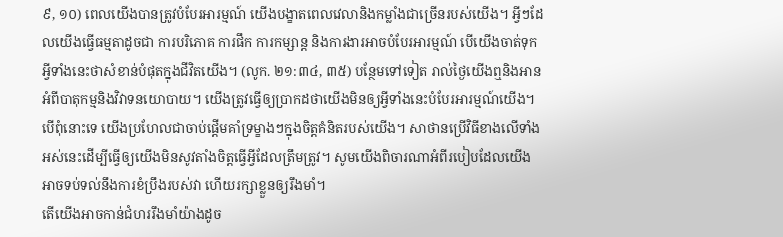៩, ១០) ពេលយើងបានត្រូវបំបែរអារម្មណ៍ យើងបង្ខាតពេលវេលានិងកម្លាំងជាច្រើនរបស់យើង។ អ្វីៗដែលយើងធ្វើធម្មតាដូចជា ការបរិភោគ ការផឹក ការកម្សាន្ត និងការងារអាចបំបែរអារម្មណ៍ បើយើងចាត់ទុកអ្វីទាំងនេះថាសំខាន់បំផុតក្នុងជីវិតយើង។ (លូក. ២១:៣៤, ៣៥) បន្ថែមទៅទៀត រាល់ថ្ងៃយើងឮនិងអានអំពីបាតុកម្មនិងវិវាទនយោបាយ។ យើងត្រូវធ្វើឲ្យប្រាកដថាយើងមិនឲ្យអ្វីទាំងនេះបំបែរអារម្មណ៍យើង។ បើពុំនោះទេ យើងប្រហែលជាចាប់ផ្ដើមគាំទ្រម្ខាងៗក្នុងចិត្តគំនិតរបស់យើង។ សាថានប្រើវិធីខាងលើទាំងអស់នេះដើម្បីធ្វើឲ្យយើងមិនសូវតាំងចិត្តធ្វើអ្វីដែលត្រឹមត្រូវ។ សូមយើងពិចារណាអំពីរបៀបដែលយើងអាចទប់ទល់នឹងការខំប្រឹងរបស់វា ហើយរក្សាខ្លួនឲ្យរឹងមាំ។
តើយើងអាចកាន់ជំហររឹងមាំយ៉ាងដូច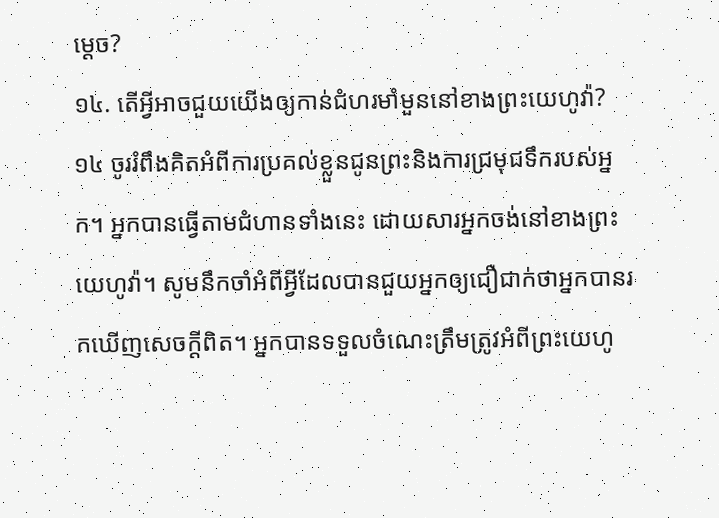ម្ដេច?
១៤. តើអ្វីអាចជួយយើងឲ្យកាន់ជំហរមាំមួននៅខាងព្រះយេហូវ៉ា?
១៤ ចូររំពឹងគិតអំពីការប្រគល់ខ្លួនជូនព្រះនិងការជ្រមុជទឹករបស់អ្នក។ អ្នកបានធ្វើតាមជំហានទាំងនេះ ដោយសារអ្នកចង់នៅខាងព្រះយេហូវ៉ា។ សូមនឹកចាំអំពីអ្វីដែលបានជួយអ្នកឲ្យជឿជាក់ថាអ្នកបានរកឃើញសេចក្ដីពិត។ អ្នកបានទទួលចំណេះត្រឹមត្រូវអំពីព្រះយេហូ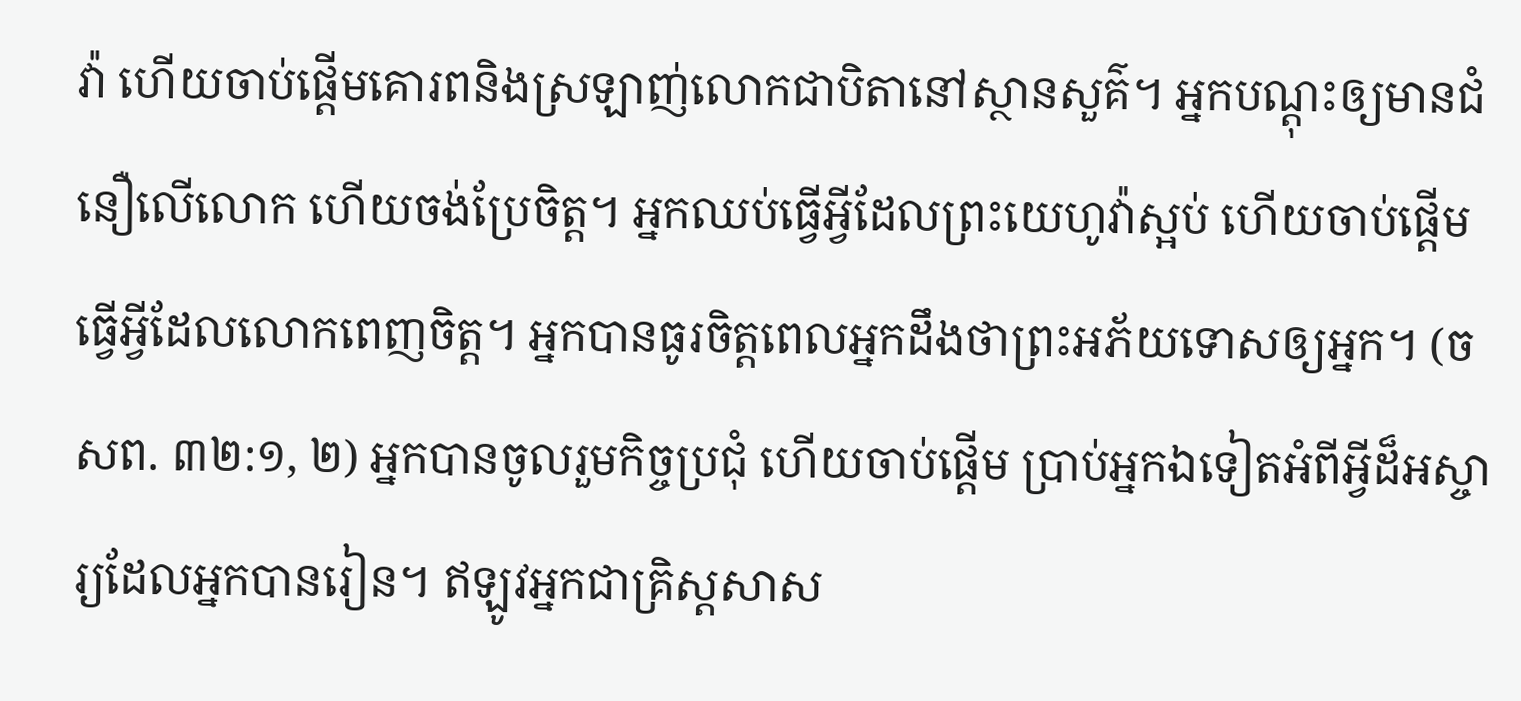វ៉ា ហើយចាប់ផ្ដើមគោរពនិងស្រឡាញ់លោកជាបិតានៅស្ថានសួគ៌។ អ្នកបណ្ដុះឲ្យមានជំនឿលើលោក ហើយចង់ប្រែចិត្ត។ អ្នកឈប់ធ្វើអ្វីដែលព្រះយេហូវ៉ាស្អប់ ហើយចាប់ផ្ដើមធ្វើអ្វីដែលលោកពេញចិត្ត។ អ្នកបានធូរចិត្តពេលអ្នកដឹងថាព្រះអភ័យទោសឲ្យអ្នក។ (ចសព. ៣២:១, ២) អ្នកបានចូលរួមកិច្ចប្រជុំ ហើយចាប់ផ្ដើម ប្រាប់អ្នកឯទៀតអំពីអ្វីដ៏អស្ចារ្យដែលអ្នកបានរៀន។ ឥឡូវអ្នកជាគ្រិស្តសាស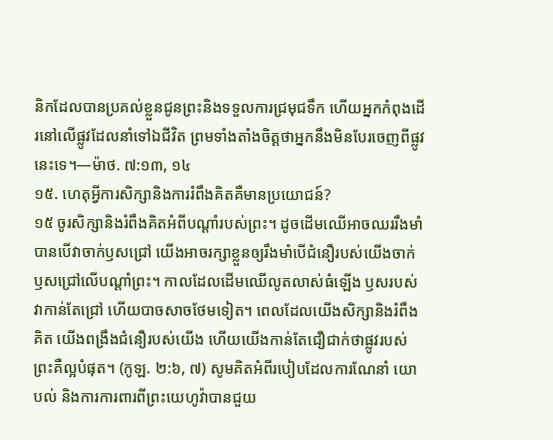និកដែលបានប្រគល់ខ្លួនជូនព្រះនិងទទួលការជ្រមុជទឹក ហើយអ្នកកំពុងដើរនៅលើផ្លូវដែលនាំទៅឯជីវិត ព្រមទាំងតាំងចិត្តថាអ្នកនឹងមិនបែរចេញពីផ្លូវនេះទេ។—ម៉ាថ. ៧:១៣, ១៤
១៥. ហេតុអ្វីការសិក្សានិងការរំពឹងគិតគឺមានប្រយោជន៍?
១៥ ចូរសិក្សានិងរំពឹងគិតអំពីបណ្ដាំរបស់ព្រះ។ ដូចដើមឈើអាចឈររឹងមាំបានបើវាចាក់ឫសជ្រៅ យើងអាចរក្សាខ្លួនឲ្យរឹងមាំបើជំនឿរបស់យើងចាក់ឫសជ្រៅលើបណ្ដាំព្រះ។ កាលដែលដើមឈើលូតលាស់ធំឡើង ឫសរបស់វាកាន់តែជ្រៅ ហើយបាចសាចថែមទៀត។ ពេលដែលយើងសិក្សានិងរំពឹងគិត យើងពង្រឹងជំនឿរបស់យើង ហើយយើងកាន់តែជឿជាក់ថាផ្លូវរបស់ព្រះគឺល្អបំផុត។ (កូឡ. ២:៦, ៧) សូមគិតអំពីរបៀបដែលការណែនាំ យោបល់ និងការការពារពីព្រះយេហូវ៉ាបានជួយ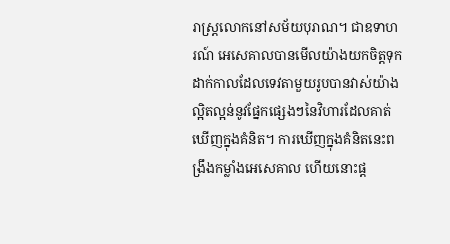រាស្ត្រលោកនៅសម័យបុរាណ។ ជាឧទាហរណ៍ អេសេគាលបានមើលយ៉ាងយកចិត្តទុកដាក់កាលដែលទេវតាមួយរូបបានវាស់យ៉ាងល្អិតល្អន់នូវផ្នែកផ្សេងៗនៃវិហារដែលគាត់ឃើញក្នុងគំនិត។ ការឃើញក្នុងគំនិតនេះពង្រឹងកម្លាំងអេសេគាល ហើយនោះផ្ដ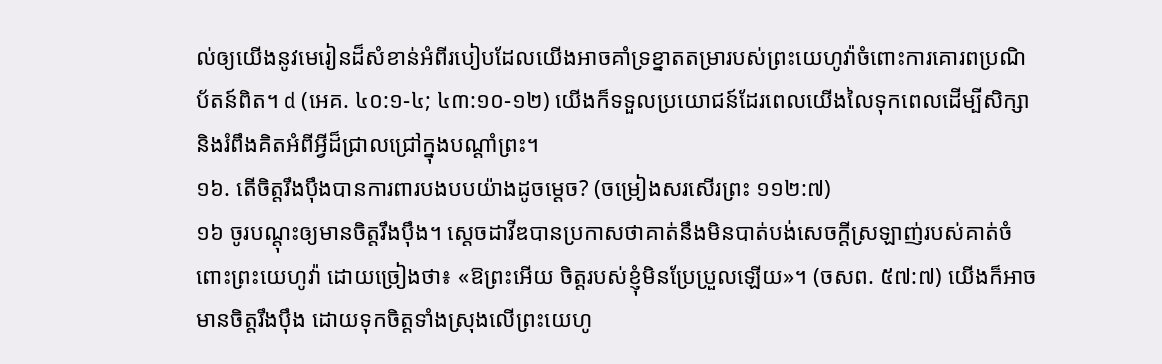ល់ឲ្យយើងនូវមេរៀនដ៏សំខាន់អំពីរបៀបដែលយើងអាចគាំទ្រខ្នាតតម្រារបស់ព្រះយេហូវ៉ាចំពោះការគោរពប្រណិប័តន៍ពិត។ d (អេគ. ៤០:១-៤; ៤៣:១០-១២) យើងក៏ទទួលប្រយោជន៍ដែរពេលយើងលៃទុកពេលដើម្បីសិក្សានិងរំពឹងគិតអំពីអ្វីដ៏ជ្រាលជ្រៅក្នុងបណ្ដាំព្រះ។
១៦. តើចិត្តរឹងប៉ឹងបានការពារបងបបយ៉ាងដូចម្ដេច? (ចម្រៀងសរសើរព្រះ ១១២:៧)
១៦ ចូរបណ្ដុះឲ្យមានចិត្តរឹងប៉ឹង។ ស្ដេចដាវីឌបានប្រកាសថាគាត់នឹងមិនបាត់បង់សេចក្ដីស្រឡាញ់របស់គាត់ចំពោះព្រះយេហូវ៉ា ដោយច្រៀងថា៖ «ឱព្រះអើយ ចិត្តរបស់ខ្ញុំមិនប្រែប្រួលឡើយ»។ (ចសព. ៥៧:៧) យើងក៏អាចមានចិត្តរឹងប៉ឹង ដោយទុកចិត្តទាំងស្រុងលើព្រះយេហូ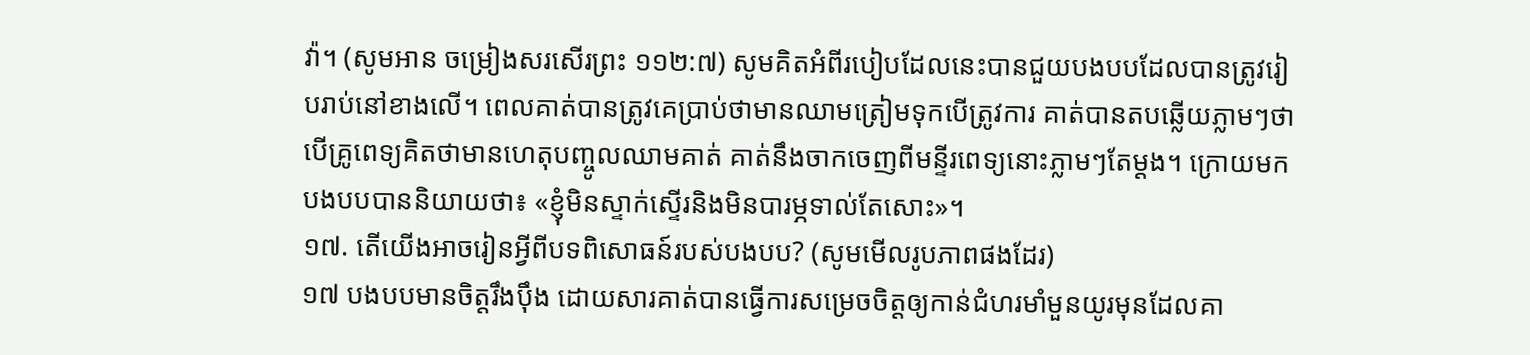វ៉ា។ (សូមអាន ចម្រៀងសរសើរព្រះ ១១២:៧) សូមគិតអំពីរបៀបដែលនេះបានជួយបងបបដែលបានត្រូវរៀបរាប់នៅខាងលើ។ ពេលគាត់បានត្រូវគេប្រាប់ថាមានឈាមត្រៀមទុកបើត្រូវការ គាត់បានតបឆ្លើយភ្លាមៗថាបើគ្រូពេទ្យគិតថាមានហេតុបញ្ចូលឈាមគាត់ គាត់នឹងចាកចេញពីមន្ទីរពេទ្យនោះភ្លាមៗតែម្ដង។ ក្រោយមក បងបបបាននិយាយថា៖ «ខ្ញុំមិនស្ទាក់ស្ទើរនិងមិនបារម្ភទាល់តែសោះ»។
១៧. តើយើងអាចរៀនអ្វីពីបទពិសោធន៍របស់បងបប? (សូមមើលរូបភាពផងដែរ)
១៧ បងបបមានចិត្តរឹងប៉ឹង ដោយសារគាត់បានធ្វើការសម្រេចចិត្តឲ្យកាន់ជំហរមាំមួនយូរមុនដែលគា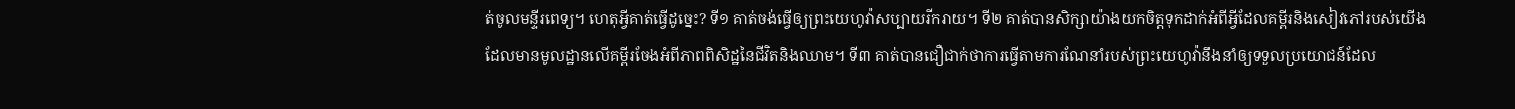ត់ចូលមន្ទីរពេទ្យ។ ហេតុអ្វីគាត់ធ្វើដូច្នេះ? ទី១ គាត់ចង់ធ្វើឲ្យព្រះយេហូវ៉ាសប្បាយរីករាយ។ ទី២ គាត់បានសិក្សាយ៉ាងយកចិត្តទុកដាក់អំពីអ្វីដែលគម្ពីរនិងសៀវភៅរបស់យើងដែលមានមូលដ្ឋានលើគម្ពីរចែងអំពីភាពពិសិដ្ឋនៃជីវិតនិងឈាម។ ទី៣ គាត់បានជឿជាក់ថាការធ្វើតាមការណែនាំរបស់ព្រះយេហូវ៉ានឹងនាំឲ្យទទួលប្រយោជន៍ដែល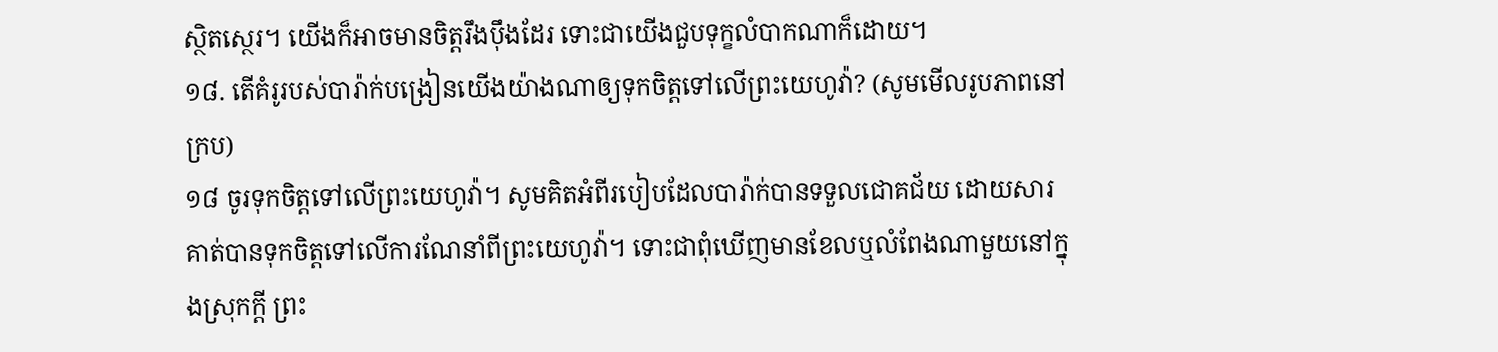ស្ថិតស្ថេរ។ យើងក៏អាចមានចិត្តរឹងប៉ឹងដែរ ទោះជាយើងជួបទុក្ខលំបាកណាក៏ដោយ។
១៨. តើគំរូរបស់បារ៉ាក់បង្រៀនយើងយ៉ាងណាឲ្យទុកចិត្តទៅលើព្រះយេហូវ៉ា? (សូមមើលរូបភាពនៅក្រប)
១៨ ចូរទុកចិត្តទៅលើព្រះយេហូវ៉ា។ សូមគិតអំពីរបៀបដែលបារ៉ាក់បានទទួលជោគជ័យ ដោយសារគាត់បានទុកចិត្តទៅលើការណែនាំពីព្រះយេហូវ៉ា។ ទោះជាពុំឃើញមានខែលឬលំពែងណាមួយនៅក្នុងស្រុកក្ដី ព្រះ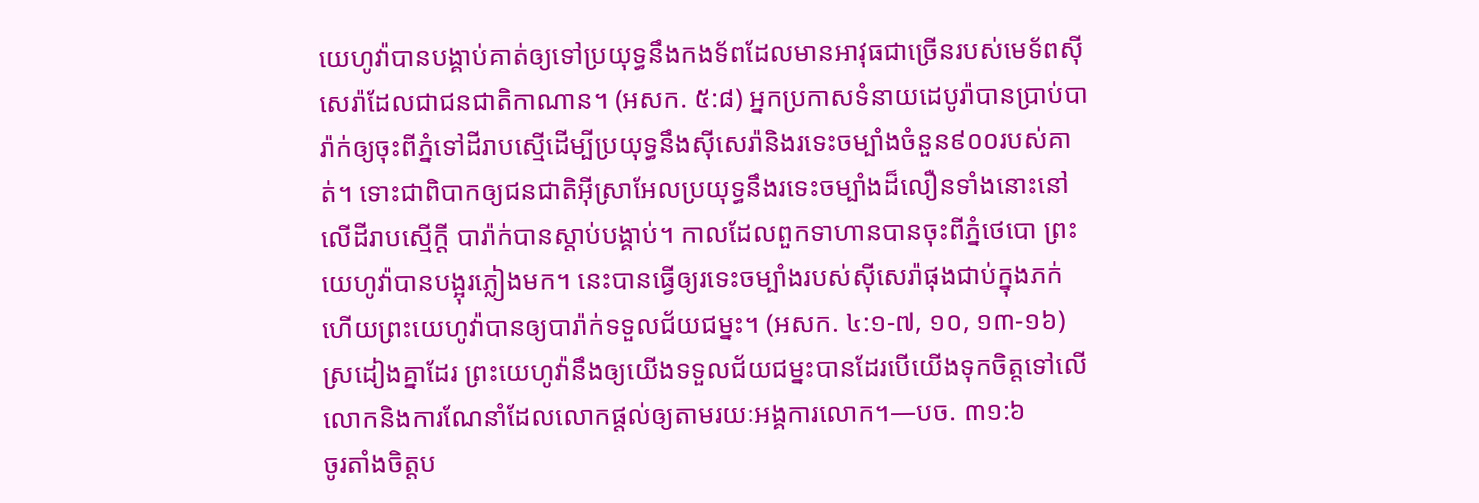យេហូវ៉ាបានបង្គាប់គាត់ឲ្យទៅប្រយុទ្ធនឹងកងទ័ពដែលមានអាវុធជាច្រើនរបស់មេទ័ពស៊ីសេរ៉ាដែលជាជនជាតិកាណាន។ (អសក. ៥:៨) អ្នកប្រកាសទំនាយដេបូរ៉ាបានប្រាប់បារ៉ាក់ឲ្យចុះពីភ្នំទៅដីរាបស្មើដើម្បីប្រយុទ្ធនឹងស៊ីសេរ៉ានិងរទេះចម្បាំងចំនួន៩០០របស់គាត់។ ទោះជាពិបាកឲ្យជនជាតិអ៊ីស្រាអែលប្រយុទ្ធនឹងរទេះចម្បាំងដ៏លឿនទាំងនោះនៅលើដីរាបស្មើក្ដី បារ៉ាក់បានស្ដាប់បង្គាប់។ កាលដែលពួកទាហានបានចុះពីភ្នំថេបោ ព្រះយេហូវ៉ាបានបង្អុរភ្លៀងមក។ នេះបានធ្វើឲ្យរទេះចម្បាំងរបស់ស៊ីសេរ៉ាផុងជាប់ក្នុងភក់ ហើយព្រះយេហូវ៉ាបានឲ្យបារ៉ាក់ទទួលជ័យជម្នះ។ (អសក. ៤:១-៧, ១០, ១៣-១៦) ស្រដៀងគ្នាដែរ ព្រះយេហូវ៉ានឹងឲ្យយើងទទួលជ័យជម្នះបានដែរបើយើងទុកចិត្តទៅលើលោកនិងការណែនាំដែលលោកផ្ដល់ឲ្យតាមរយៈអង្គការលោក។—បច. ៣១:៦
ចូរតាំងចិត្តប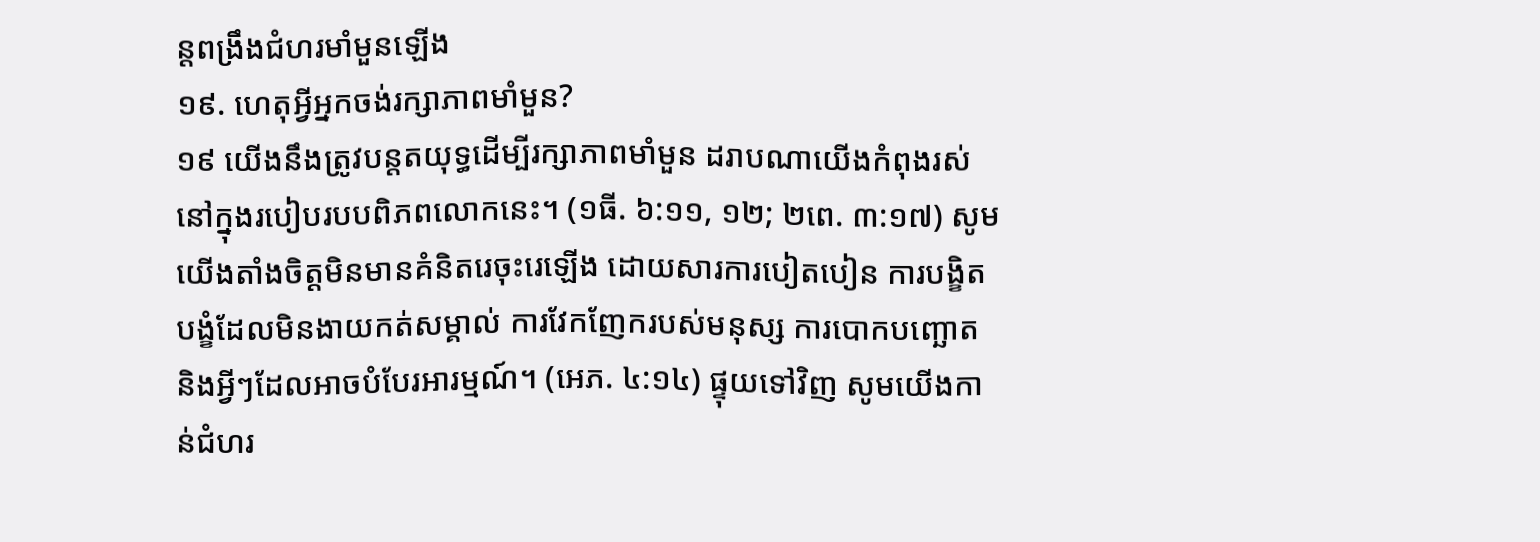ន្តពង្រឹងជំហរមាំមួនឡើង
១៩. ហេតុអ្វីអ្នកចង់រក្សាភាពមាំមួន?
១៩ យើងនឹងត្រូវបន្តតយុទ្ធដើម្បីរក្សាភាពមាំមួន ដរាបណាយើងកំពុងរស់នៅក្នុងរបៀបរបបពិភពលោកនេះ។ (១ធី. ៦:១១, ១២; ២ពេ. ៣:១៧) សូមយើងតាំងចិត្តមិនមានគំនិតរេចុះរេឡើង ដោយសារការបៀតបៀន ការបង្ខិតបង្ខំដែលមិនងាយកត់សម្គាល់ ការវែកញែករបស់មនុស្ស ការបោកបញ្ឆោត និងអ្វីៗដែលអាចបំបែរអារម្មណ៍។ (អេភ. ៤:១៤) ផ្ទុយទៅវិញ សូមយើងកាន់ជំហរ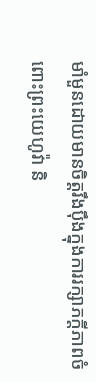មាំមួនដោយមានចិត្តរឹងប៉ឹងក្នុងការរក្សាភក្ដីភាពចំពោះព្រះយេហូវ៉ា និ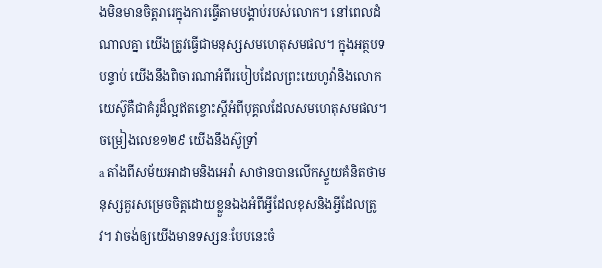ងមិនមានចិត្តរារេក្នុងការធ្វើតាមបង្គាប់របស់លោក។ នៅពេលដំណាលគ្នា យើងត្រូវធ្វើជាមនុស្សសមហេតុសមផល។ ក្នុងអត្ថបទបន្ទាប់ យើងនឹងពិចារណាអំពីរបៀបដែលព្រះយេហូវ៉ានិងលោកយេស៊ូគឺជាគំរូដ៏ល្អឥតខ្ចោះស្ដីអំពីបុគ្គលដែលសមហេតុសមផល។
ចម្រៀងលេខ១២៩ យើងនឹងស៊ូទ្រាំ
a តាំងពីសម័យអាដាមនិងអេវ៉ា សាថានបានលើកស្ទួយគំនិតថាមនុស្សគួរសម្រេចចិត្តដោយខ្លួនឯងអំពីអ្វីដែលខុសនិងអ្វីដែលត្រូវ។ វាចង់ឲ្យយើងមានទស្សនៈបែបនេះចំ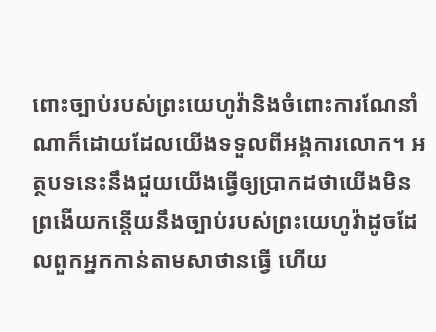ពោះច្បាប់របស់ព្រះយេហូវ៉ានិងចំពោះការណែនាំណាក៏ដោយដែលយើងទទួលពីអង្គការលោក។ អត្ថបទនេះនឹងជួយយើងធ្វើឲ្យប្រាកដថាយើងមិនព្រងើយកន្តើយនឹងច្បាប់របស់ព្រះយេហូវ៉ាដូចដែលពួកអ្នកកាន់តាមសាថានធ្វើ ហើយ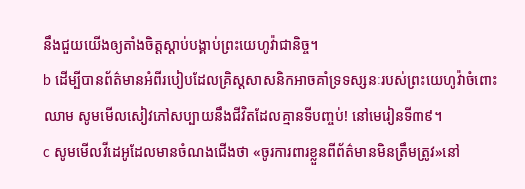នឹងជួយយើងឲ្យតាំងចិត្តស្ដាប់បង្គាប់ព្រះយេហូវ៉ាជានិច្ច។
b ដើម្បីបានព័ត៌មានអំពីរបៀបដែលគ្រិស្តសាសនិកអាចគាំទ្រទស្សនៈរបស់ព្រះយេហូវ៉ាចំពោះឈាម សូមមើលសៀវភៅសប្បាយនឹងជីវិតដែលគ្មានទីបញ្ចប់! នៅមេរៀនទី៣៩។
c សូមមើលវីដេអូដែលមានចំណងជើងថា «ចូរការពារខ្លួនពីព័ត៌មានមិនត្រឹមត្រូវ»នៅ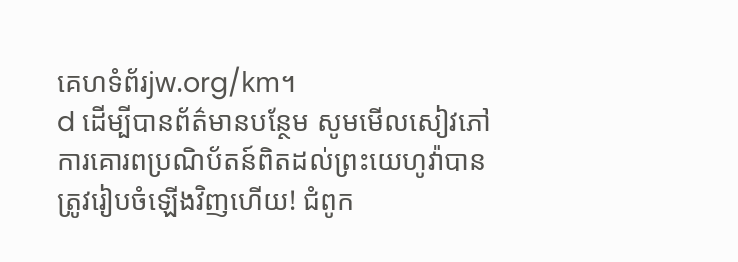គេហទំព័រjw.org/km។
d ដើម្បីបានព័ត៌មានបន្ថែម សូមមើលសៀវភៅការគោរពប្រណិប័តន៍ពិតដល់ព្រះយេហូវ៉ាបានត្រូវរៀបចំឡើងវិញហើយ! ជំពូក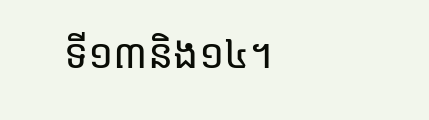ទី១៣និង១៤។